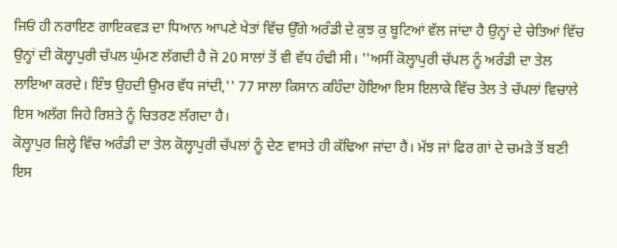ਜਿਓਂ ਹੀ ਨਰਾਇਣ ਗਾਇਕਵੜ ਦਾ ਧਿਆਨ ਆਪਣੇ ਖੇਤਾਂ ਵਿੱਚ ਉੱਗੇ ਅਰੰਡੀ ਦੇ ਕੁਝ ਕੁ ਬੂਟਿਆਂ ਵੱਲ ਜਾਂਦਾ ਹੈ ਉਨ੍ਹਾਂ ਦੇ ਚੇਤਿਆਂ ਵਿੱਚ ਉਨ੍ਹਾਂ ਦੀ ਕੋਲ੍ਹਾਪੁਰੀ ਚੱਪਲ ਘੁੰਮਣ ਲੱਗਦੀ ਹੈ ਜੋ 20 ਸਾਲਾਂ ਤੋਂ ਵੀ ਵੱਧ ਹੰਢੀ ਸੀ। ''ਅਸੀਂ ਕੋਲ੍ਹਾਪੁਰੀ ਚੱਪਲ ਨੂੰ ਅਰੰਡੀ ਦਾ ਤੇਲ ਲਾਇਆ ਕਰਦੇ। ਇੰਝ ਉਹਦੀ ਉਮਰ ਵੱਧ ਜਾਂਦੀ,'' 77 ਸਾਲਾ ਕਿਸਾਨ ਕਹਿੰਦਾ ਹੋਇਆ ਇਸ ਇਲਾਕੇ ਵਿੱਚ ਤੇਲ ਤੇ ਚੱਪਲਾਂ ਵਿਚਾਲੇ ਇਸ ਅਲੱਗ ਜਿਹੇ ਰਿਸ਼ਤੇ ਨੂੰ ਚਿਤਰਣ ਲੱਗਦਾ ਹੈ।
ਕੋਲ੍ਹਾਪੁਰ ਜ਼ਿਲ੍ਹੇ ਵਿੱਚ ਅਰੰਡੀ ਦਾ ਤੇਲ ਕੋਲ੍ਹਾਪੁਰੀ ਚੱਪਲਾਂ ਨੂੰ ਦੇਣ ਵਾਸਤੇ ਹੀ ਕੱਢਿਆ ਜਾਂਦਾ ਹੈ। ਮੱਝ ਜਾਂ ਫਿਰ ਗਾਂ ਦੇ ਚਮੜੇ ਤੋਂ ਬਣੀ ਇਸ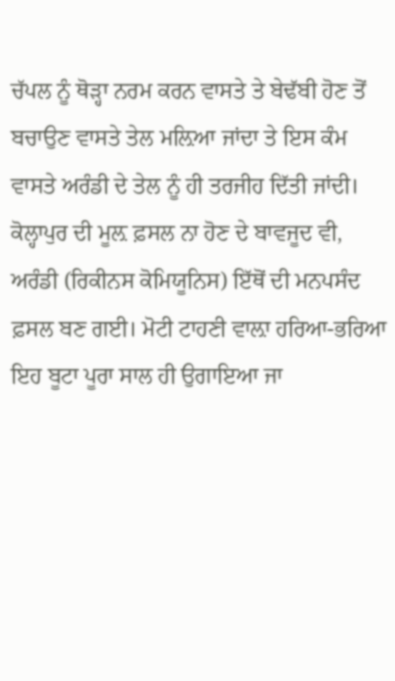ਚੱਪਲ ਨੂੰ ਥੋੜ੍ਹਾ ਨਰਮ ਕਰਨ ਵਾਸਤੇ ਤੇ ਬੇਢੱਬੀ ਹੋਣ ਤੋਂ ਬਚਾਉਣ ਵਾਸਤੇ ਤੇਲ ਮਲ਼ਿਆ ਜਾਂਦਾ ਤੇ ਇਸ ਕੰਮ ਵਾਸਤੇ ਅਰੰਡੀ ਦੇ ਤੇਲ ਨੂੰ ਹੀ ਤਰਜੀਹ ਦਿੱਤੀ ਜਾਂਦੀ।
ਕੋਲ੍ਹਾਪੁਰ ਦੀ ਮੂਲ਼ ਫ਼ਸਲ ਨਾ ਹੋਣ ਦੇ ਬਾਵਜੂਦ ਵੀ, ਅਰੰਡੀ (ਰਿਕੀਨਸ ਕੋਮਿਯੂਨਿਸ) ਇੱਥੋਂ ਦੀ ਮਨਪਸੰਦ ਫ਼ਸਲ ਬਣ ਗਈ। ਮੋਟੀ ਟਾਹਣੀ ਵਾਲ਼ਾ ਹਰਿਆ-ਭਰਿਆ ਇਹ ਬੂਟਾ ਪੂਰਾ ਸਾਲ ਹੀ ਉਗਾਇਆ ਜਾ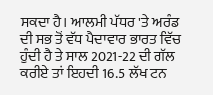ਸਕਦਾ ਹੈ। ਆਲਮੀ ਪੱਧਰ 'ਤੇ ਅਰੰਡ ਦੀ ਸਭ ਤੋਂ ਵੱਧ ਪੈਦਾਵਾਰ ਭਾਰਤ ਵਿੱਚ ਹੁੰਦੀ ਹੈ ਤੇ ਸਾਲ 2021-22 ਦੀ ਗੱਲ ਕਰੀਏ ਤਾਂ ਇਹਦੀ 16.5 ਲੱਖ ਟਨ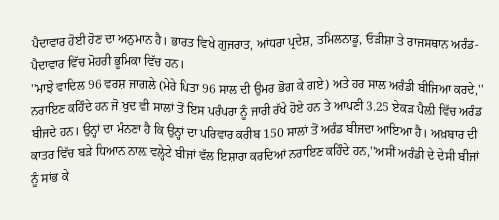ਪੈਦਾਵਾਰ ਹੋਈ ਹੋਣ ਦਾ ਅਨੁਮਾਨ ਹੈ। ਭਾਰਤ ਵਿਖੇ ਗੁਜਰਾਤ, ਆਂਧਰਾ ਪ੍ਰਦੇਸ਼, ਤਮਿਲਨਾਡੂ, ਓੜੀਸ਼ਾ ਤੇ ਰਾਜਸਥਾਨ ਅਰੰਡ-ਪੈਦਾਵਾਰ ਵਿੱਚ ਮੋਹਰੀ ਭੂਮਿਕਾ ਵਿੱਚ ਹਨ।
''ਮਾਝੇ ਵਾਦਿਲ 96 ਵਰਸ਼ ਜਾਗਲੇ (ਮੇਰੇ ਪਿਤਾ 96 ਸਾਲ ਦੀ ਉਮਰ ਭੋਗ ਕੇ ਗਏ) ਅਤੇ ਹਰ ਸਾਲ ਅਰੰਡੀ ਬੀਜਿਆ ਕਰਦੇ,'' ਨਰਾਇਣ ਕਹਿੰਦੇ ਹਨ ਜੋ ਖੁਦ ਵੀ ਸਾਲਾਂ ਤੋਂ ਇਸ ਪਰੰਪਰਾ ਨੂੰ ਜਾਰੀ ਰੱਖੇ ਹੋਏ ਹਨ ਤੇ ਆਪਣੀ 3.25 ਏਕੜ ਪੈਲ਼ੀ ਵਿੱਚ ਅਰੰਡ ਬੀਜਦੇ ਹਨ। ਉਨ੍ਹਾਂ ਦਾ ਮੰਨਣਾ ਹੈ ਕਿ ਉਨ੍ਹਾਂ ਦਾ ਪਰਿਵਾਰ ਕਰੀਬ 150 ਸਾਲਾਂ ਤੋਂ ਅਰੰਡ ਬੀਜਦਾ ਆਇਆ ਹੈ। ਅਖ਼ਬਾਰ ਦੀ ਕਾਤਰ ਵਿੱਚ ਬੜੇ ਧਿਆਨ ਨਾਲ਼ ਵਲ੍ਹੇਟੇ ਬੀਜਾਂ ਵੱਲ ਇਸ਼ਾਰਾ ਕਰਦਿਆਂ ਨਰਾਇਣ ਕਹਿੰਦੇ ਹਨ,''ਅਸੀਂ ਅਰੰਡੀ ਦੇ ਦੇਸੀ ਬੀਜਾਂ ਨੂੰ ਸਾਂਭ ਕੇ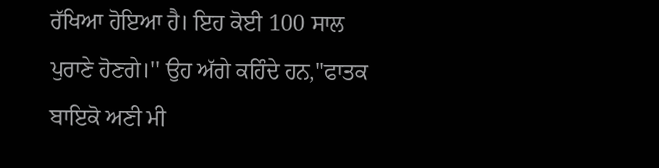ਰੱਖਿਆ ਹੋਇਆ ਹੈ। ਇਹ ਕੋਈ 100 ਸਾਲ ਪੁਰਾਣੇ ਹੋਣਗੇ।'' ਉਹ ਅੱਗੇ ਕਹਿੰਦੇ ਹਨ,''ਫਾਤਕ ਬਾਇਕੋ ਅਣੀ ਮੀ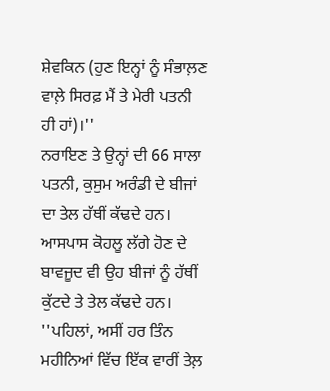ਸ਼ੇਵਕਿਨ (ਹੁਣ ਇਨ੍ਹਾਂ ਨੂੰ ਸੰਭਾਲ਼ਣ ਵਾਲ਼ੇ ਸਿਰਫ਼ ਮੈਂ ਤੇ ਮੇਰੀ ਪਤਨੀ ਹੀ ਹਾਂ)।''
ਨਰਾਇਣ ਤੇ ਉਨ੍ਹਾਂ ਦੀ 66 ਸਾਲਾ ਪਤਨੀ, ਕੁਸੁਮ ਅਰੰਡੀ ਦੇ ਬੀਜਾਂ ਦਾ ਤੇਲ ਹੱਥੀਂ ਕੱਢਦੇ ਹਨ। ਆਸਪਾਸ ਕੋਹਲੂ ਲੱਗੇ ਹੋਣ ਦੇ ਬਾਵਜੂਦ ਵੀ ਉਹ ਬੀਜਾਂ ਨੂੰ ਹੱਥੀਂ ਕੁੱਟਦੇ ਤੇ ਤੇਲ ਕੱਢਦੇ ਹਨ। ''ਪਹਿਲਾਂ, ਅਸੀਂ ਹਰ ਤਿੰਨ ਮਹੀਨਿਆਂ ਵਿੱਚ ਇੱਕ ਵਾਰੀਂ ਤੇਲ਼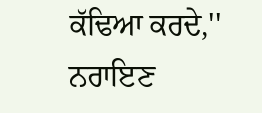ਕੱਢਿਆ ਕਰਦੇ,'' ਨਰਾਇਣ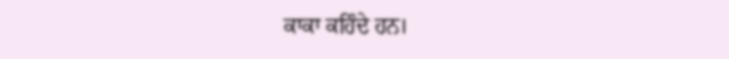ਕਾਕਾ ਕਹਿੰਦੇ ਹਨ।